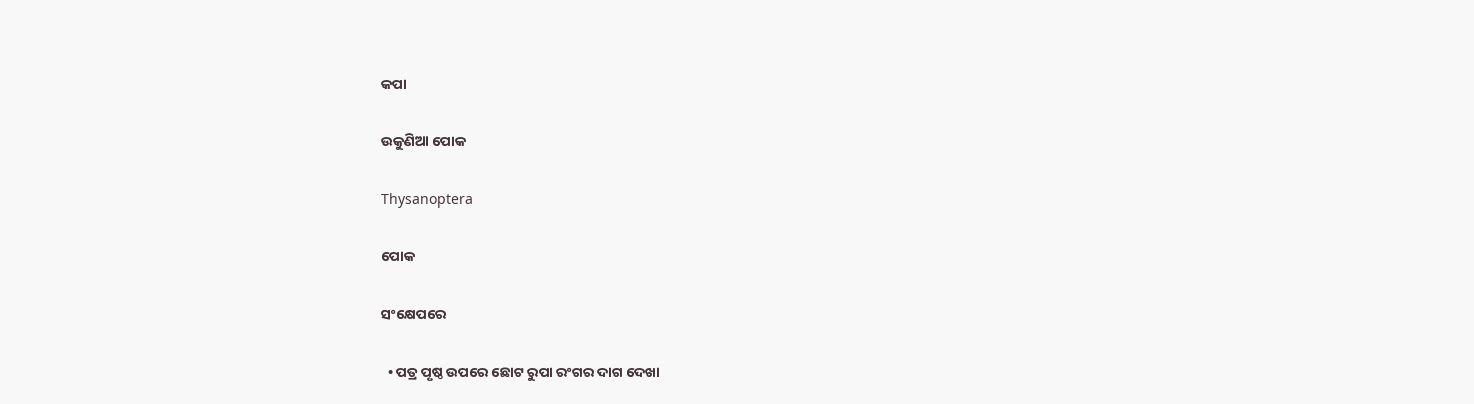କପା

ଉକୁଣିଆ ପୋକ

Thysanoptera

ପୋକ

ସଂକ୍ଷେପରେ

  • ପତ୍ର ପୃଷ୍ଠ ଉପରେ ଛୋଟ ରୁପା ରଂଗର ଦାଗ ଦେଖା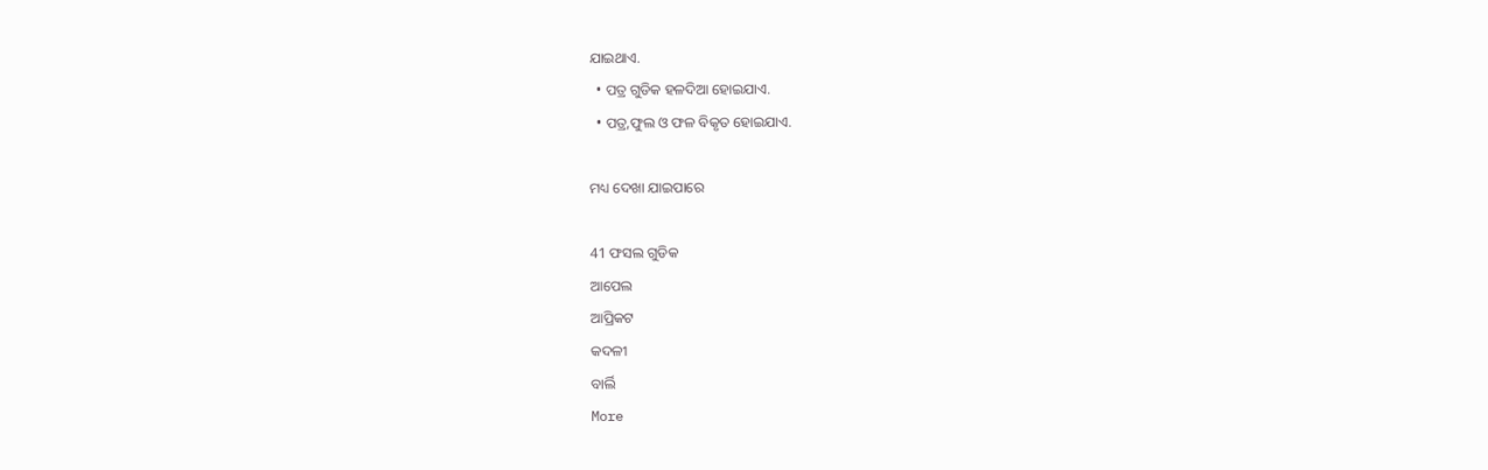ଯାଇଥାଏ.
  • ପତ୍ର ଗୁଡିକ ହଳଦିଆ ହୋଇଯାଏ.
  • ପତ୍ର,ଫୁଲ ଓ ଫଳ ବିକୃତ ହୋଇଯାଏ.

ମଧ୍ୟ ଦେଖା ଯାଇପାରେ

41 ଫସଲ ଗୁଡିକ
ଆପେଲ
ଆପ୍ରିକଟ
କଦଳୀ
ବାର୍ଲି
More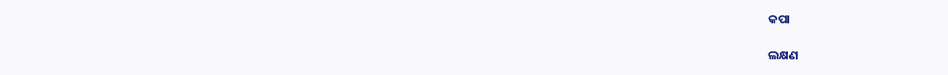କପା

ଲକ୍ଷଣ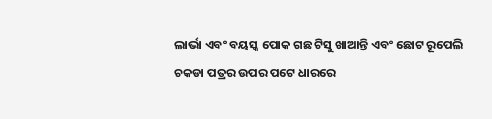ଲାର୍ଭା ଏବଂ ବୟସ୍କ ପୋକ ଗଛ ଟିସୁ ଖାଆନ୍ତି ଏବଂ ଛୋଟ ରୂପେଲି ଚକଡା ପତ୍ରର ଉପର ପଟେ ଧାରରେ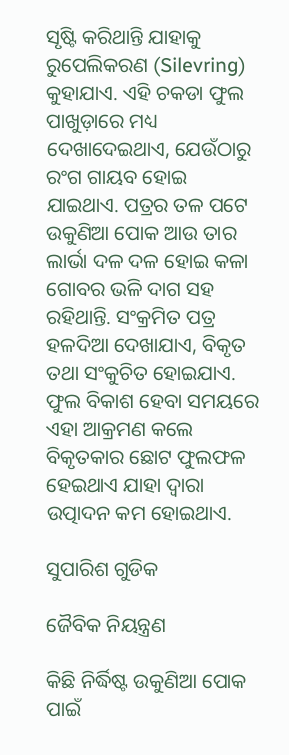ସୃଷ୍ଟି କରିଥାନ୍ତି ଯାହାକୁ ରୁପେଲିକରଣ (Silevring) କୁହାଯାଏ. ଏହି ଚକଡା ଫୁଲ ପାଖୁଡ଼ାରେ ମଧ୍ୟ ଦେଖାଦେଇଥାଏ, ଯେଉଁଠାରୁ ରଂଗ ଗାୟବ ହୋଇ ଯାଇଥାଏ. ପତ୍ରର ତଳ ପଟେ ଉକୁଣିଆ ପୋକ ଆଉ ତାର ଲାର୍ଭା ଦଳ ଦଳ ହୋଇ କଳା ଗୋବର ଭଳି ଦାଗ ସହ ରହିଥାନ୍ତି. ସଂକ୍ରମିତ ପତ୍ର ହଳଦିଆ ଦେଖାଯାଏ, ବିକୃତ ତଥା ସଂକୁଚିତ ହୋଇଯାଏ. ଫୁଲ ବିକାଶ ହେବା ସମୟରେ ଏହା ଆକ୍ରମଣ କଲେ ବିକୃତକାର ଛୋଟ ଫୁଲଫଳ ହେଇଥାଏ ଯାହା ଦ୍ୱାରା ଉତ୍ପାଦନ କମ ହୋଇଥାଏ.

ସୁପାରିଶ ଗୁଡିକ

ଜୈବିକ ନିୟନ୍ତ୍ରଣ

କିଛି ନିର୍ଦ୍ଧିଷ୍ଟ ଉକୁଣିଆ ପୋକ ପାଇଁ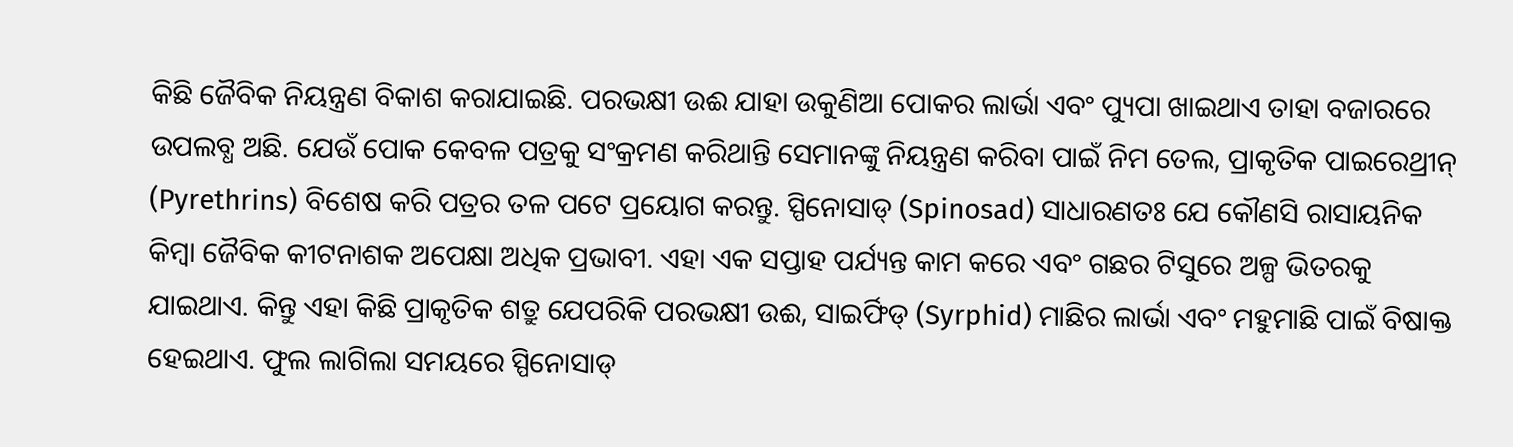କିଛି ଜୈବିକ ନିୟନ୍ତ୍ରଣ ବିକାଶ କରାଯାଇଛି. ପରଭକ୍ଷୀ ଉଈ ଯାହା ଉକୁଣିଆ ପୋକର ଲାର୍ଭା ଏବଂ ପ୍ୟୁପା ଖାଇଥାଏ ତାହା ବଜାରରେ ଉପଲବ୍ଧ ଅଛି. ଯେଉଁ ପୋକ କେବଳ ପତ୍ରକୁ ସଂକ୍ରମଣ କରିଥାନ୍ତି ସେମାନଙ୍କୁ ନିୟନ୍ତ୍ରଣ କରିବା ପାଇଁ ନିମ ତେଲ, ପ୍ରାକୃତିକ ପାଇରେଥ୍ରୀନ୍ (Pyrethrins) ବିଶେଷ କରି ପତ୍ରର ତଳ ପଟେ ପ୍ରୟୋଗ କରନ୍ତୁ. ସ୍ପିନୋସାଡ୍ (Spinosad) ସାଧାରଣତଃ ଯେ କୌଣସି ରାସାୟନିକ କିମ୍ବା ଜୈବିକ କୀଟନାଶକ ଅପେକ୍ଷା ଅଧିକ ପ୍ରଭାବୀ. ଏହା ଏକ ସପ୍ତାହ ପର୍ଯ୍ୟନ୍ତ କାମ କରେ ଏବଂ ଗଛର ଟିସୁରେ ଅଳ୍ପ ଭିତରକୁ ଯାଇଥାଏ. କିନ୍ତୁ ଏହା କିଛି ପ୍ରାକୃତିକ ଶତ୍ରୁ ଯେପରିକି ପରଭକ୍ଷୀ ଉଈ, ସାଇର୍ଫିଡ୍ (Syrphid) ମାଛିର ଲାର୍ଭା ଏବଂ ମହୁମାଛି ପାଇଁ ବିଷାକ୍ତ ହେଇଥାଏ. ଫୁଲ ଲାଗିଲା ସମୟରେ ସ୍ପିନୋସାଡ୍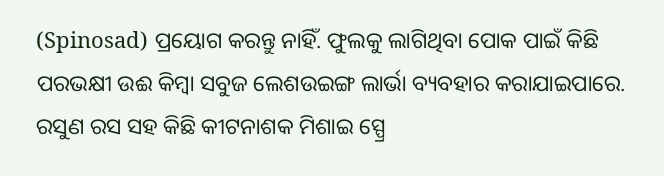(Spinosad) ପ୍ରୟୋଗ କରନ୍ତୁ ନାହିଁ. ଫୁଲକୁ ଲାଗିଥିବା ପୋକ ପାଇଁ କିଛି ପରଭକ୍ଷୀ ଉଈ କିମ୍ବା ସବୁଜ ଲେଶଉଇଙ୍ଗ ଲାର୍ଭା ବ୍ୟବହାର କରାଯାଇପାରେ. ରସୁଣ ରସ ସହ କିଛି କୀଟନାଶକ ମିଶାଇ ସ୍ପ୍ରେ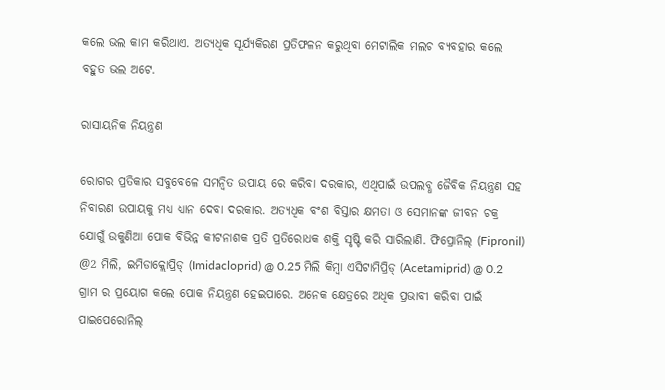କଲେ ଭଲ କାମ କରିଥାଏ. ଅତ୍ୟଧିକ ସୂର୍ଯ୍ୟକିରଣ ପ୍ରତିଫଳନ କରୁଥିବା ମେଟାଲିକ ମଲଚ ବ୍ୟବହାର କଲେ ବହୁତ ଭଲ ଅଟେ.

ରାସାୟନିକ ନିୟନ୍ତ୍ରଣ

ରୋଗର ପ୍ରତିକାର ସବୁବେଳେ ସମନ୍ବିତ ଉପାୟ ରେ କରିବା ଦରକାର, ଏଥିପାଇଁ ଉପଲବ୍ଧ ଜୈବିକ ନିୟନ୍ତ୍ରଣ ସହ ନିବାରଣ ଉପାୟକୁ ମଧ୍ୟ ଧ୍ୟାନ ଦେବା ଦରକାର. ଅତ୍ୟଧିକ ବଂଶ ବିସ୍ତାର କ୍ଷମତା ଓ ସେମାନଙ୍କ ଜୀବନ ଚକ୍ର ଯୋଗୁଁ ଉକୁଣିଆ ପୋକ ବିଭିନ୍ନ କୀଟନାଶକ ପ୍ରତି ପ୍ରତିରୋଧକ ଶକ୍ତି ସୃଷ୍ଟି କରି ସାରିଲାଣି. ଫିପ୍ରୋନିଲ୍ (Fipronil) @2 ମିଲି, ଇମିଡାକ୍ଲୋପ୍ରିଡ୍ (Imidacloprid) @ 0.25 ମିଲି କିମ୍ବା ଏସିଟାମିପ୍ରିଡ୍ (Acetamiprid) @ 0.2 ଗ୍ରାମ ର ପ୍ରୟୋଗ କଲେ ପୋକ ନିୟନ୍ତ୍ରଣ ହେଇପାରେ. ଅନେକ କ୍ଷେତ୍ରରେ ଅଧିକ ପ୍ରଭାବୀ କରିବା ପାଇଁ ପାଇପେରୋନିଲ୍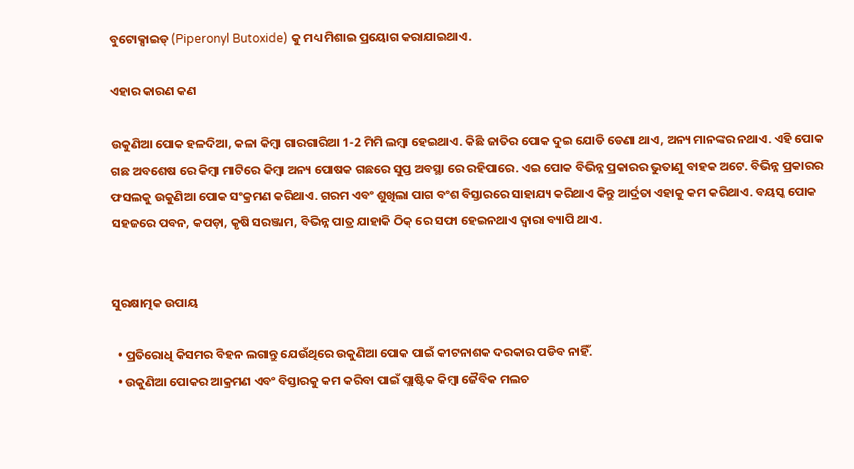ବୁଟୋକ୍ସାଇଡ୍ (Piperonyl Butoxide) କୁ ମଧ୍ୟ ମିଶାଇ ପ୍ରୟୋଗ କରାଯାଇଥାଏ.

ଏହାର କାରଣ କଣ

ଉକୁଣିଆ ପୋକ ହଳଦିଆ, କଳା କିମ୍ବା ଗାରଗାରିଆ 1-2 ମିମି ଲମ୍ବା ହେଇଥାଏ. କିଛି ଜାତିର ପୋକ ଦୁଇ ଯୋଡି ଡେଣା ଥାଏ, ଅନ୍ୟ ମାନଙ୍କର ନଥାଏ. ଏହି ପୋକ ଗଛ ଅବଶେଷ ରେ କିମ୍ବା ମାଟିରେ କିମ୍ବା ଅନ୍ୟ ପୋଷକ ଗଛରେ ସୁପ୍ତ ଅବସ୍ଥା ରେ ରହିପାରେ. ଏଇ ପୋକ ବିଭିନ୍ନ ପ୍ରକାରର ଭୁତାଣୁ ବାହକ ଅଟେ. ବିଭିନ୍ନ ପ୍ରକାରର ଫସଲକୁ ଉକୁଣିଆ ପୋକ ସଂକ୍ରମଣ କରିଥାଏ. ଗରମ ଏବଂ ଶୁଖିଲା ପାଗ ବଂଶ ବିସ୍ତାରରେ ସାହାଯ୍ୟ କରିଥାଏ କିନ୍ତୁ ଆର୍ଦ୍ରତା ଏହାକୁ କମ କରିଥାଏ. ବୟସ୍କ ପୋକ ସହଜରେ ପବନ, କପଡ଼ା, କୃଷି ସରଞ୍ଜାମ, ବିଭିନ୍ନ ପାତ୍ର ଯାହାକି ଠିକ୍ ରେ ସଫା ହେଇନଥାଏ ଦ୍ୱାରା ବ୍ୟାପି ଥାଏ.


ସୁରକ୍ଷାତ୍ମକ ଉପାୟ

  • ପ୍ରତିରୋଧି କିସମର ବିହନ ଲଗାନ୍ତୁ ଯେଉଁଥିରେ ଉକୁଣିଆ ପୋକ ପାଇଁ କୀଟନାଶକ ଦରକାର ପଡିବ ନାହିଁ.
  • ଉକୁଣିଆ ପୋକର ଆକ୍ରମଣ ଏବଂ ବିସ୍ତାରକୁ କମ କରିବା ପାଇଁ ପ୍ଲାଷ୍ଟିକ କିମ୍ବା ଜୈବିକ ମଲଚ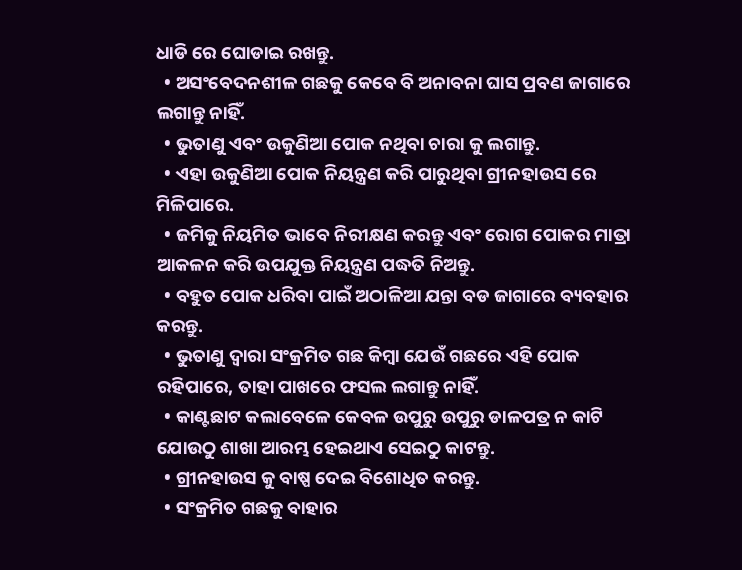ଧାଡି ରେ ଘୋଡାଇ ରଖନ୍ତୁ.
  • ଅସଂବେଦନଶୀଳ ଗଛକୁ କେବେ ବି ଅନାବନା ଘାସ ପ୍ରବଣ ଜାଗାରେ ଲଗାନ୍ତୁ ନାହିଁ.
  • ଭୁତାଣୁ ଏବଂ ଉକୁଣିଆ ପୋକ ନଥିବା ଚାରା କୁ ଲଗାନ୍ତୁ.
  • ଏହା ଉକୁଣିଆ ପୋକ ନିୟନ୍ତ୍ରଣ କରି ପାରୁଥିବା ଗ୍ରୀନହାଉସ ରେ ମିଳିପାରେ.
  • ଜମିକୁ ନିୟମିତ ଭାବେ ନିରୀକ୍ଷଣ କରନ୍ତୁ ଏବଂ ରୋଗ ପୋକର ମାତ୍ରା ଆକଳନ କରି ଉପଯୁକ୍ତ ନିୟନ୍ତ୍ରଣ ପଦ୍ଧତି ନିଅନ୍ତୁ.
  • ବହୁତ ପୋକ ଧରିବା ପାଇଁ ଅଠାଳିଆ ଯନ୍ତା ବଡ ଜାଗାରେ ବ୍ୟବହାର କରନ୍ତୁ.
  • ଭୁତାଣୁ ଦ୍ୱାରା ସଂକ୍ରମିତ ଗଛ କିମ୍ବା ଯେଉଁ ଗଛରେ ଏହି ପୋକ ରହିପାରେ, ତାହା ପାଖରେ ଫସଲ ଲଗାନ୍ତୁ ନାହିଁ.
  • କାଣ୍ଟଛାଟ କଲାବେଳେ କେବଳ ଉପୁରୁ ଉପୁରୁ ଡାଳପତ୍ର ନ କାଟି ଯୋଉଠୁ ଶାଖା ଆରମ୍ଭ ହେଇଥାଏ ସେଇଠୁ କାଟନ୍ତୁ.
  • ଗ୍ରୀନହାଉସ କୁ ବାଷ୍ପ ଦେଇ ବିଶୋଧିତ କରନ୍ତୁ.
  • ସଂକ୍ରମିତ ଗଛକୁ ବାହାର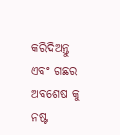କରିଦିଅନ୍ତୁ ଏବଂ ଗଛର ଅବଶେଷ କୁ ନଷ୍ଟ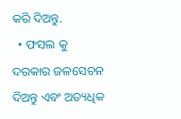କରି ଦିଅନ୍ତୁ.
  • ଫସଲ କୁ ଦରକାର ଜଳସେଚନ ଦିଅନ୍ତୁ ଏବଂ ଅତ୍ୟଧିକ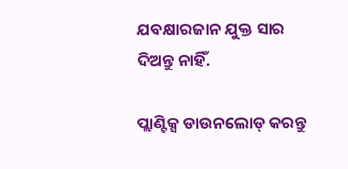ଯବକ୍ଷାରଜାନ ଯୁକ୍ତ ସାର ଦିଅନ୍ତୁ ନାହିଁ.

ପ୍ଲାଣ୍ଟିକ୍ସ ଡାଉନଲୋଡ୍ କରନ୍ତୁ